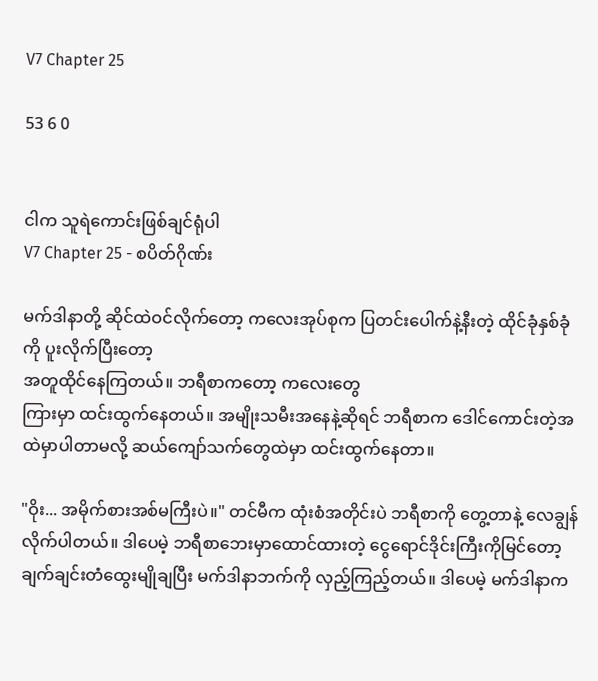V7 Chapter 25

53 6 0


ငါက သူရဲကောင်းဖြစ်ချင်ရုံပါ
V7 Chapter 25 - စပိတ်ဂိုဏ်း

မက်ဒါနာတို့ ဆိုင်ထဲဝင်လိုက်တော့ ကလေးအုပ်စုက ပြတင်းပေါက်နဲ့နီးတဲ့ ထိုင်ခုံနှစ်ခုံကို ပူးလိုက်ပြီးတော့
အတူထိုင်နေကြတယ်။ ဘရီစာကတော့ ကလေးတွေ
ကြားမှာ ထင်းထွက်နေတယ်။ အမျိုးသမီးအနေနဲ့ဆိုရင် ဘရီစာက ဒေါင်ကောင်းတဲ့အထဲမှာပါတာမလို့ ဆယ်ကျော်သက်တွေထဲမှာ ထင်းထွက်နေတာ။

"ဝိုး... အမိုက်စားအစ်မကြီးပဲ။" တင်မီက ထုံးစံအတိုင်းပဲ ဘရီစာကို တွေ့တာနဲ့ လေချွန်လိုက်ပါတယ်။ ဒါပေမဲ့ ဘရီစာဘေးမှာထောင်ထားတဲ့ ငွေရောင်ဒိုင်းကြီးကိုမြင်တော့ ချက်ချင်းတံထွေးမျိုချပြီး မက်ဒါနာဘက်ကို လှည့်ကြည့်တယ်။ ဒါပေမဲ့ မက်ဒါနာက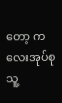တော့ ကလေးအုပ်စု သူ့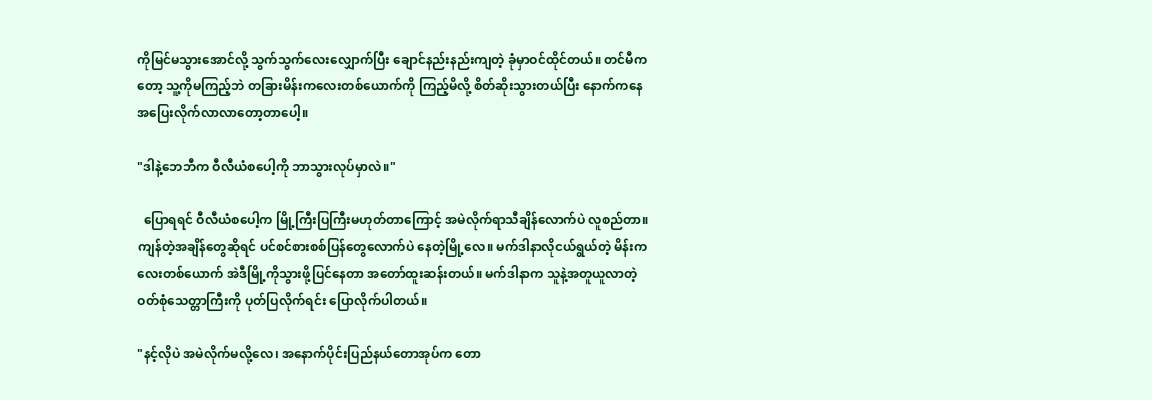ကိုမြင်မသွားအောင်လို့ သွက်သွက်လေးလျှောက်ပြီး ချောင်နည်းနည်းကျတဲ့ ခုံမှာဝင်ထိုင်တယ်။ တင်မီကတော့ သူ့ကိုမကြည့်ဘဲ တခြားမိန်းကလေးတစ်ယောက်ကို ကြည့်မိလို့ စိတ်ဆိုးသွားတယ်ပြီး နောက်ကနေ အပြေးလိုက်လာလာတော့တာပေါ့။

"ဒါနဲ့ဘေဘီက ဝီလီယံစပေါ့ကို ဘာသွားလုပ်မှာလဲ။"

  ပြောရရင် ဝီလီယံစပေါ့က မြို့ကြီးပြကြီးမဟုတ်တာကြောင့် အမဲလိုက်ရာသီချိန်လောက်ပဲ လူစည်တာ။ ကျန်တဲ့အချိန်တွေဆိုရင် ပင်စင်စားစစ်ပြန်တွေလောက်ပဲ နေတဲ့မြို့လေ။ မက်ဒါနာလိုငယ်ရွယ်တဲ့ မိန်းကလေးတစ်ယောက် အဲဒီမြို့ကိုသွားဖို့ပြင်နေတာ အတော်ထူးဆန်းတယ်။ မက်ဒါနာက သူနဲ့အတူယူလာတဲ့ ဝတ်စုံသေတ္တာကြီးကို ပုတ်ပြလိုက်ရင်း ပြောလိုက်ပါတယ်။

"နင့်လိုပဲ အမဲလိုက်မလို့လေ၊ အနောက်ပိုင်းပြည်နယ်တောအုပ်က တော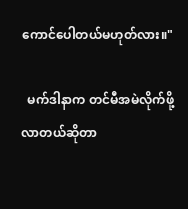ကောင်ပေါတယ်မဟုတ်လား။"

  မက်ဒါနာက တင်မီအမဲလိုက်ဖို့လာတယ်ဆိုတာ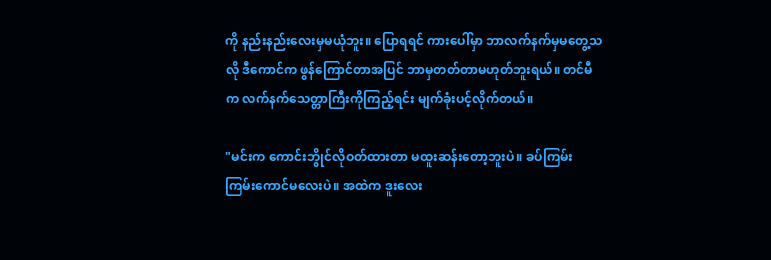ကို နည်းနည်းလေးမှမယုံဘူး။ ပြောရရင် ကားပေါ်မှာ ဘာလက်နက်မှမတွေ့သလို ဒီကောင်က ဖွန်ကြောင်တာအပြင် ဘာမှတတ်တာမဟုတ်ဘူးရယ်။ တင်မီက လက်နက်သေတ္တာကြီးကိုကြည့်ရင်း မျက်ခုံးပင့်လိုက်တယ်။

"မင်းက ကောင်းဘွိုင်လိုဝတ်ထားတာ မထူးဆန်းတော့ဘူးပဲ။ ခပ်ကြမ်းကြမ်းကောင်မလေးပဲ။ အထဲက ဒူးလေး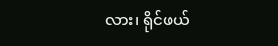လား၊ ရိုင်ဖယ်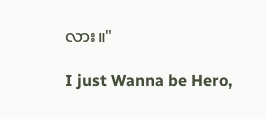လား။"

I just Wanna be Hero,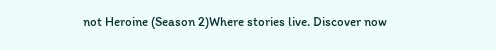not Heroine (Season 2)Where stories live. Discover now